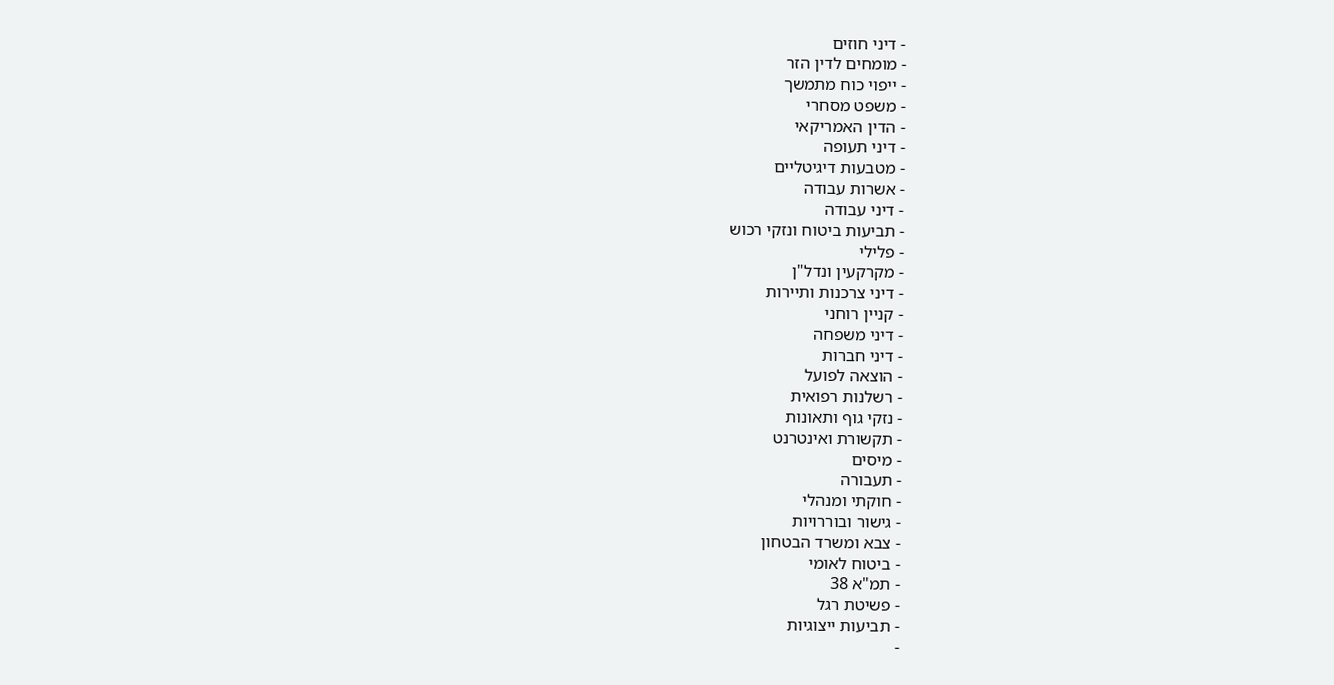- דיני חוזים
- מומחים לדין הזר
- ייפוי כוח מתמשך
- משפט מסחרי
- הדין האמריקאי
- דיני תעופה
- מטבעות דיגיטליים
- אשרות עבודה
- דיני עבודה
- תביעות ביטוח ונזקי רכוש
- פלילי
- מקרקעין ונדל"ן
- דיני צרכנות ותיירות
- קניין רוחני
- דיני משפחה
- דיני חברות
- הוצאה לפועל
- רשלנות רפואית
- נזקי גוף ותאונות
- תקשורת ואינטרנט
- מיסים
- תעבורה
- חוקתי ומנהלי
- גישור ובוררויות
- צבא ומשרד הבטחון
- ביטוח לאומי
- תמ"א 38
- פשיטת רגל
- תביעות ייצוגיות
-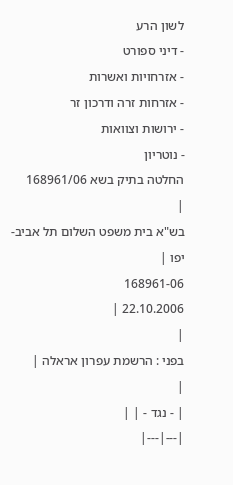לשון הרע
- דיני ספורט
- אזרחויות ואשרות
- אזרחות זרה ודרכון זר
- ירושות וצוואות
- נוטריון
החלטה בתיק בשא 168961/06
|
בש"א בית משפט השלום תל אביב-יפו |
168961-06
22.10.2006 |
|
בפני : הרשמת עפרון אראלה |
|
| - נגד - | |
|---|---|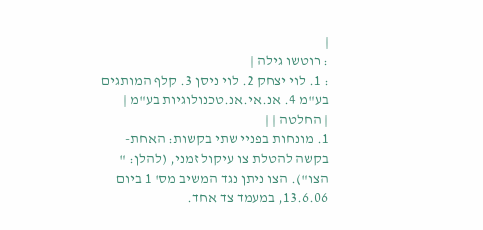|
: רוטשו גילה |
: 1. לוי יצחק 2. לוי ניסן 3. קלף המותגים בע"מ 4. אנ.אי.אנ.טכנולוגיות בע"מ |
| החלטה | |
1. מונחות בפניי שתי בקשות: האחת- בקשה להטלת צו עיקול זמני, (להלן: " הצו"). הצו ניתן נגד המשיב מס' 1 ביום 13.6.06, במעמד צד אחד.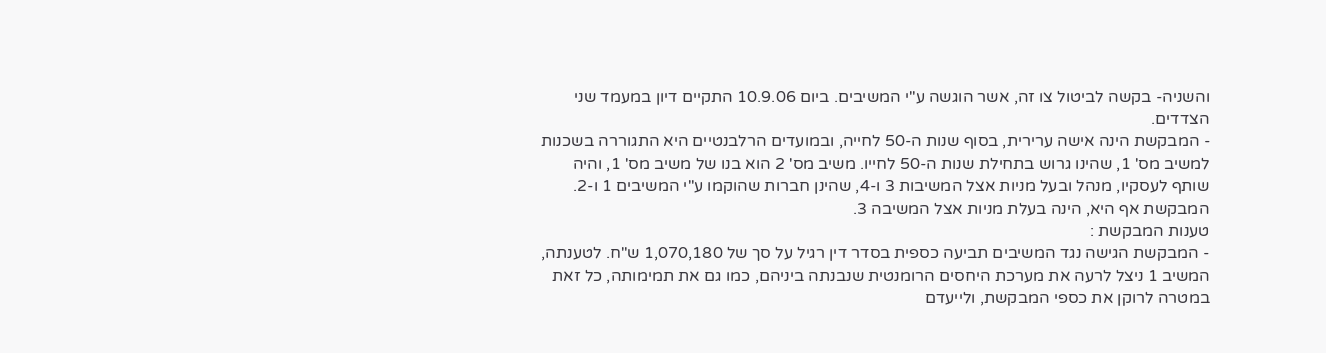והשניה- בקשה לביטול צו זה, אשר הוגשה ע"י המשיבים. ביום 10.9.06 התקיים דיון במעמד שני הצדדים.
- המבקשת הינה אישה ערירית, בסוף שנות ה-50 לחייה, ובמועדים הרלבנטיים היא התגוררה בשכנות למשיב מס' 1, שהינו גרוש בתחילת שנות ה-50 לחייו. משיב מס' 2 הוא בנו של משיב מס' 1, והיה שותף לעסקיו, מנהל ובעל מניות אצל המשיבות 3 ו-4, שהינן חברות שהוקמו ע"י המשיבים 1 ו-2. המבקשת אף היא, הינה בעלת מניות אצל המשיבה 3.
טענות המבקשת :
- המבקשת הגישה נגד המשיבים תביעה כספית בסדר דין רגיל על סך של 1,070,180 ש"ח. לטענתה, המשיב 1 ניצל לרעה את מערכת היחסים הרומנטית שנבנתה ביניהם, כמו גם את תמימותה, כל זאת במטרה לרוקן את כספי המבקשת, ולייעדם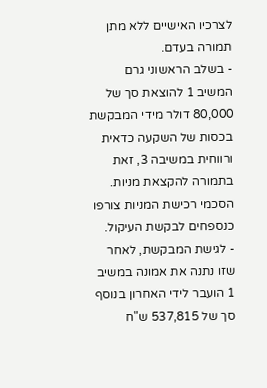לצרכיו האישיים ללא מתן תמורה בעדם.
- בשלב הראשוני גרם המשיב 1 להוצאת סך של 80,000 דולר מידי המבקשת בכסות של השקעה כדאית ורווחית במשיבה 3, זאת בתמורה להקצאת מניות. הסכמי רכישת המניות צורפו כנספחים לבקשת העיקול.
- לגישת המבקשת, לאחר שזו נתנה את אמונה במשיב 1 הועבר לידי האחרון בנוסף סך של 537,815 ש"ח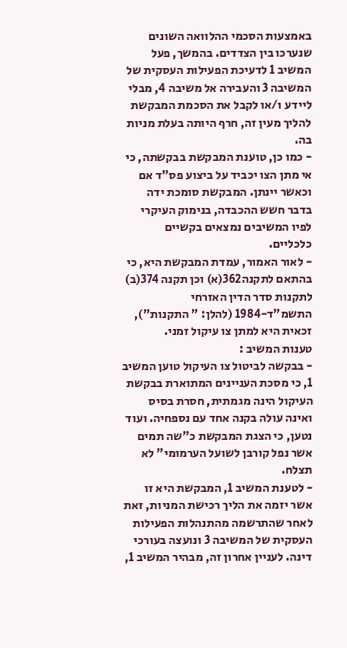באמצעות הסכמי ההלוואה השונים שנערכו בין הצדדים. בהמשך, פעל המשיב 1 לדעיכת הפעילות העסקית של המשיבה 3 והעבירה אל משיבה 4, מבלי ליידע ו/או לקבל את הסכמת המבקשת להליך מעין זה, חרף היותה בעלת מניות בה.
- כמו כן, טוענת המבקשת בבקשתה, כי אי מתן הצו יכביד על ביצוע פס"ד אם וכאשר יינתן. המבקשת סומכת ידה בדבר חשש ההכבדה, בנימוק העיקרי לפיו המשיבים נמצאים בקשיים כלכליים.
- לאור האמור, עמדת המבקשת היא, כי בהתאם לתקנה362(א) וכן תקנה 374(ב) לתקנות סדר הדין האזרחי התשמ"ד-1984 (להלן: " התקנות"), זכאית היא למתן צו עיקול זמני.
טענות המשיב :
- בבקשה לביטול צו העיקול טוען המשיב 1, כי מסכת העניינים המתוארת בבקשת העיקול הינה מגמתית, חסרת בסיס ואינה עולה בקנה אחד עם נספחיה. ועוד נטען, כי הצגת המבקשת כ"שה תמים אשר נפל קורבן לשועל הערמומי" לא תצלח.
- לטענת המשיב 1, המבקשת היא זו אשר יזמה את הליך רכישת המניות, זאת לאחר שהתרשמה מהתנהלות הפעילות העסקית של המשיבה 3 ונועצה בעורכי דינה. לעניין אחרון זה, מבהיר המשיב 1,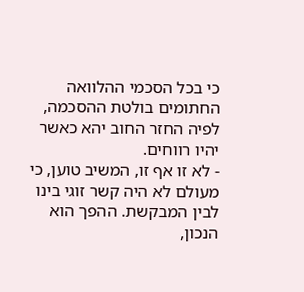כי בכל הסכמי ההלוואה החתומים בולטת ההסכמה, לפיה החזר החוב יהא כאשר יהיו רווחים.
- לא זו אף זו, המשיב טוען, כי מעולם לא היה קשר זוגי בינו לבין המבקשת. ההפך הוא הנכון,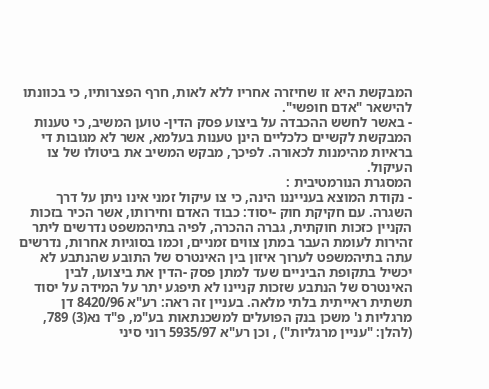המבקשת היא זו שחיזרה אחריו ללא לאות, חרף הפצרותיו, כי בכוונתו להישאר "אדם חופשי".
- באשר לחשש ההכבדה על ביצוע פסק הדין- טוען המשיב, כי טענות המבקשת לקשיים כלכליים הינן טענות בעלמא, אשר לא מגובות די בראיות מהימנות לכאורה. לפיכך, מבקש המשיב את ביטולו של צו העיקול.
המסגרת הנורמטיבית :
- נקודת המוצא בענייננו הינה, כי צו עיקול זמני אינו ניתן על דרך השגרה. עם חקיקת חוק -יסוד: כבוד האדם וחירותו, אשר הכיר בזכות הקניין כזכות חוקתית, גברה ההכרה, לפיה בתיהמשפט נדרשים ליתר זהירות לעומת העבר במתן צווים זמניים, וכמו בסוגיות אחרות, נדרשים עתה בתיהמשפט לערוך איזון בין האינטרס של התובע שהנתבע לא יכשיל בתקופת הביניים שעד למתן פסק -הדין את ביצועו, לבין האינטרס של הנתבע שזכות קניינו לא תיפגע יתר על המידה על יסוד תשתית ראייתית בלתי מלאה. בעניין זה ראה: רע"א 8420/96 דן מרגליות נ' משכן בנק הפועלים למשכנתאות בע"מ, פ"ד נא(3) 789, (להלן: "עניין מרגליות") , וכן רע"א 5935/97 רוני סיני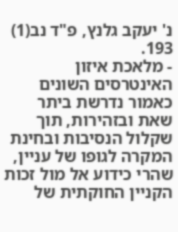נ' יעקב גלנץ, פ"ד נב(1) 193.
- מלאכת איזון האינטרסים השונים כאמור נדרשת ביתר שאת ובזהירות, תוך שקלול הנסיבות ובחינת המקרה לגופו של עניין, שהרי כידוע אל מול זכות הקניין החוקתית של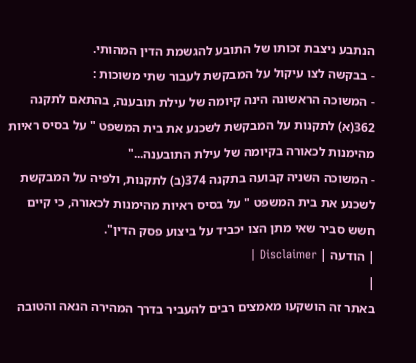הנתבע ניצבת זכותו של התובע להגשמת הדין המהותי.
- בבקשה לצו עיקול על המבקשת לעבור שתי משוכות :
- המשוכה הראשונה הינה קיומה של עילת תובענה, בהתאם לתקנה 362(א) לתקנות על המבקשת לשכנע את בית המשפט " על בסיס ראיות מהימנות לכאורה בקיומה של עילת התובענה..."
- המשוכה השניה קבועה בתקנה 374(ב) לתקנות, ולפיה על המבקשת לשכנע את בית המשפט " על בסיס ראיות מהימנות לכאורה, כי קיים חשש סביר שאי מתן הצו יכביד על ביצוע פסק הדין".
| הודעה | Disclaimer |
|
באתר זה הושקעו מאמצים רבים להעביר בדרך המהירה הנאה והטובה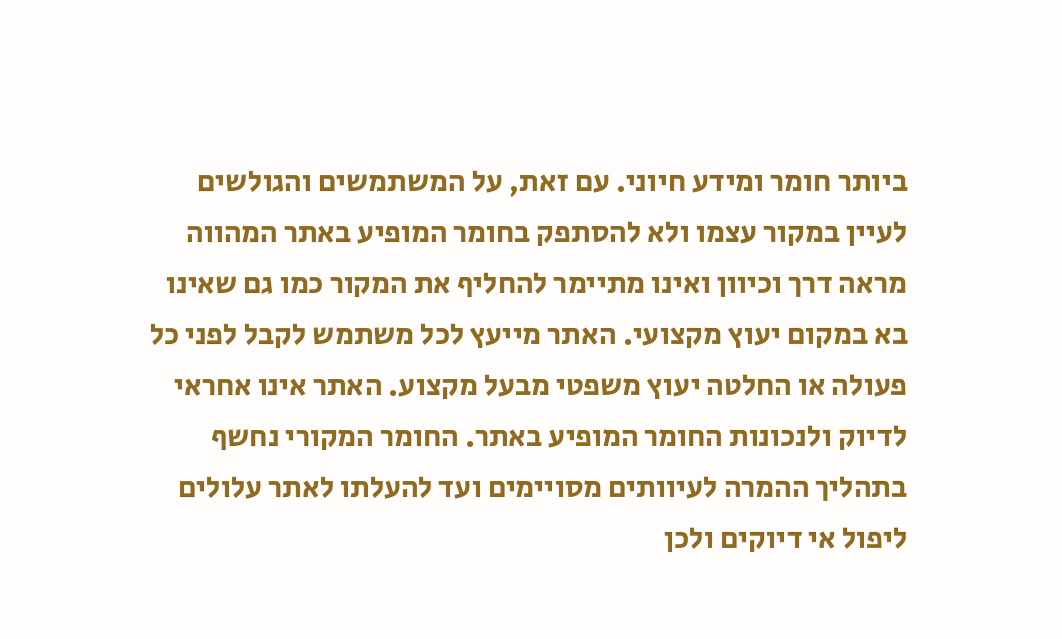ביותר חומר ומידע חיוני. עם זאת, על המשתמשים והגולשים לעיין במקור עצמו ולא להסתפק בחומר המופיע באתר המהווה מראה דרך וכיוון ואינו מתיימר להחליף את המקור כמו גם שאינו בא במקום יעוץ מקצועי. האתר מייעץ לכל משתמש לקבל לפני כל פעולה או החלטה יעוץ משפטי מבעל מקצוע. האתר אינו אחראי לדיוק ולנכונות החומר המופיע באתר. החומר המקורי נחשף בתהליך ההמרה לעיוותים מסויימים ועד להעלתו לאתר עלולים ליפול אי דיוקים ולכן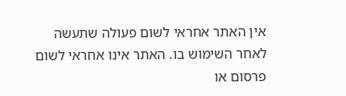אין האתר אחראי לשום פעולה שתעשה לאחר השימוש בו. האתר אינו אחראי לשום פרסום או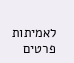לאמיתות פרטים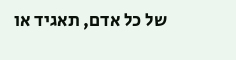של כל אדם, תאגיד או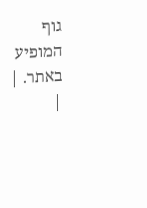גוף המופיע באתר. |
|